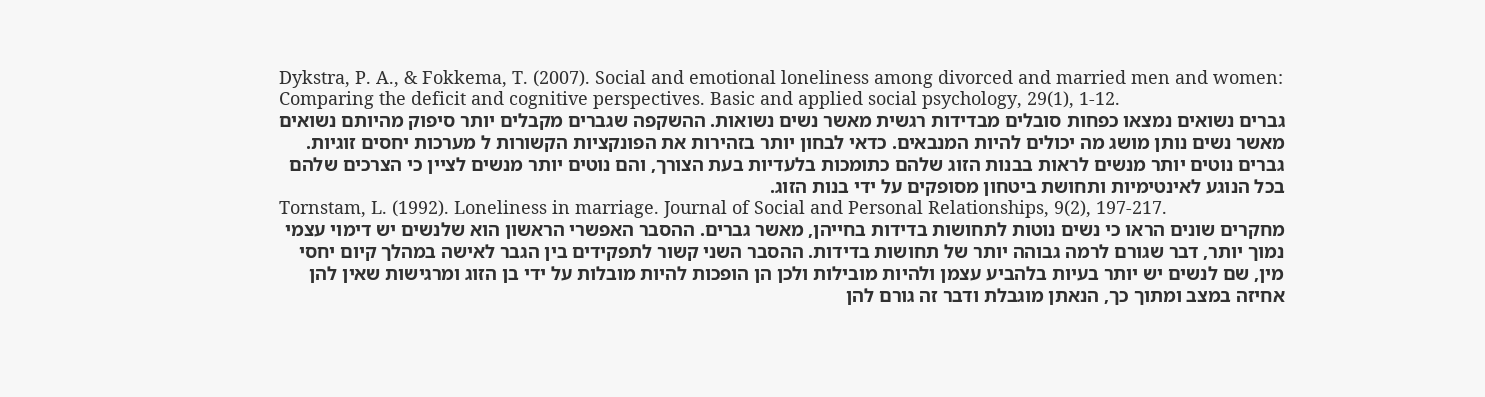Dykstra, P. A., & Fokkema, T. (2007). Social and emotional loneliness among divorced and married men and women: Comparing the deficit and cognitive perspectives. Basic and applied social psychology, 29(1), 1-12.
גברים נשואים נמצאו כפחות סובלים מבדידות רגשית מאשר נשים נשואות. ההשקפה שגברים מקבלים יותר סיפוק מהיותם נשואים מאשר נשים נותן מושג מה יכולים להיות המנבאים. כדאי לבחון יותר בזהירות את הפונקציות הקשורות ל מערכות יחסים זוגיות. גברים נוטים יותר מנשים לראות בבנות הזוג שלהם כתומכות בלעדיות בעת הצורך, והם נוטים יותר מנשים לציין כי הצרכים שלהם בכל הנוגע לאינטימיות ותחושת ביטחון מסופקים על ידי בנות הזוג.
Tornstam, L. (1992). Loneliness in marriage. Journal of Social and Personal Relationships, 9(2), 197-217.
מחקרים שונים הראו כי נשים נוטות לתחושות בדידות בחייהן, מאשר גברים. ההסבר האפשרי הראשון הוא שלנשים יש דימוי עצמי נמוך יותר, דבר שגורם לרמה גבוהה יותר של תחושות בדידות. ההסבר השני קשור לתפקידים בין הגבר לאישה במהלך קיום יחסי מין, שם לנשים יש יותר בעיות בלהביע עצמן ולהיות מובילות ולכן הן הופכות להיות מובלות על ידי בן הזוג ומרגישות שאין להן אחיזה במצב ומתוך כך, הנאתן מוגבלת ודבר זה גורם להן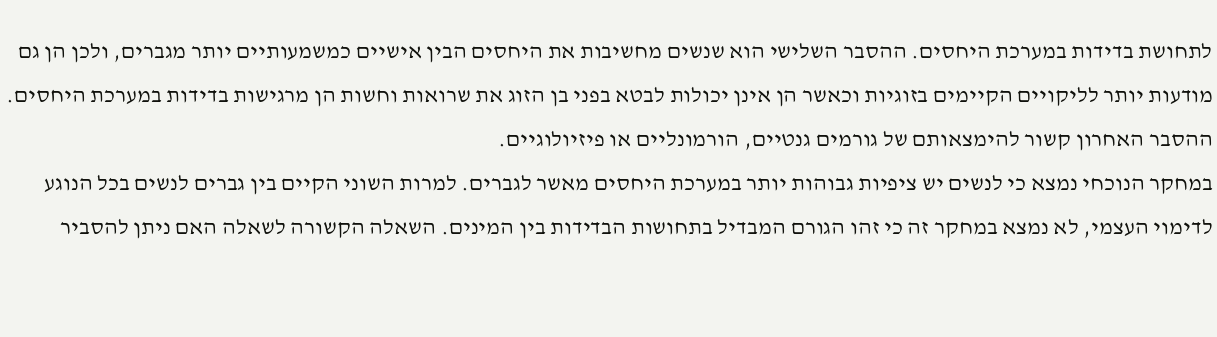לתחושת בדידות במערכת היחסים. ההסבר השלישי הוא שנשים מחשיבות את היחסים הבין אישיים כמשמעותיים יותר מגברים, ולכן הן גם מודעות יותר לליקויים הקיימים בזוגיות וכאשר הן אינן יכולות לבטא בפני בן הזוג את שרואות וחשות הן מרגישות בדידות במערכת היחסים. ההסבר האחרון קשור להימצאותם של גורמים גנטיים, הורמונליים או פיזיולוגיים.
במחקר הנוכחי נמצא כי לנשים יש ציפיות גבוהות יותר במערכת היחסים מאשר לגברים. למרות השוני הקיים בין גברים לנשים בכל הנוגע לדימוי העצמי, לא נמצא במחקר זה כי זהו הגורם המבדיל בתחושות הבדידות בין המינים. השאלה הקשורה לשאלה האם ניתן להסביר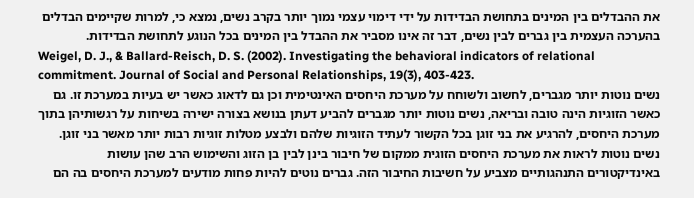את ההבדלים בין המינים בתחושת הבדידות על ידי דימוי עצמי נמוך יותר בקרב נשים, נמצא כי, למרות שקיימים הבדלים בהערכה העצמית בין גברים לבין נשים, דבר זה אינו מסביר את ההבדל בין המינים בכל הנוגע לתחושת הבדידות.
Weigel, D. J., & Ballard-Reisch, D. S. (2002). Investigating the behavioral indicators of relational commitment. Journal of Social and Personal Relationships, 19(3), 403-423.
נשים נוטות יותר מגברים, לחשוב ולשוחח על מערכת היחסים האינטימית וכן גם לדאוג כאשר יש בעיות במערכת זו. גם כאשר הזוגיות הינה טובה ובריאה, נשים נוטות יותר מגברים להביע דעתן בנושא בצורה ישירה בשיחות על רגשותיהן בתוך מערכת היחסים, להרגיע את בני זוגן בכל הקשור לעתיד הזוגיות שלהם ולבצע מטלות זוגיות רבות יותר מאשר בני זוגן. נשים נוטות לראות את מערכת היחסים הזוגית ממקום של חיבור בינן לבין בן הזוג והשימוש הרב שהן עושות באינדיקטורים התנהגותיים מצביע על חשיבות החיבור הזה. גברים נוטים להיות פחות מודעים למערכת היחסים בה הם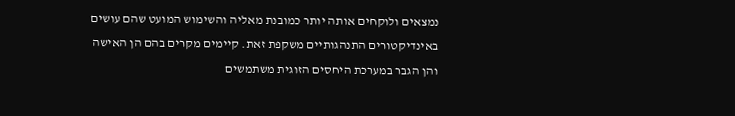נמצאים ולוקחים אותה יותר כמובנת מאליה והשימוש המועט שהם עושים באינדיקטורים התנהגותיים משקפת זאת. קיימים מקרים בהם הן האישה והן הגבר במערכת היחסים הזוגית משתמשים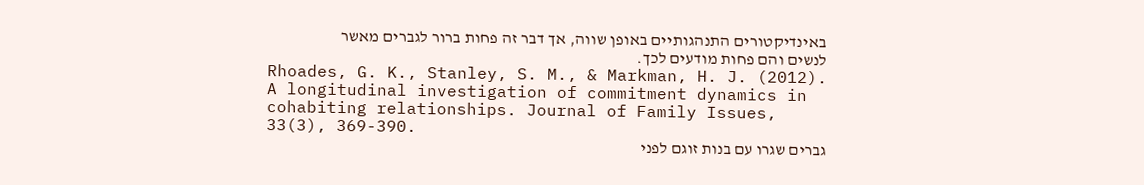באינדיקטורים התנהגותיים באופן שווה, אך דבר זה פחות ברור לגברים מאשר לנשים והם פחות מודעים לכך.
Rhoades, G. K., Stanley, S. M., & Markman, H. J. (2012). A longitudinal investigation of commitment dynamics in cohabiting relationships. Journal of Family Issues, 33(3), 369-390.
גברים שגרו עם בנות זוגם לפני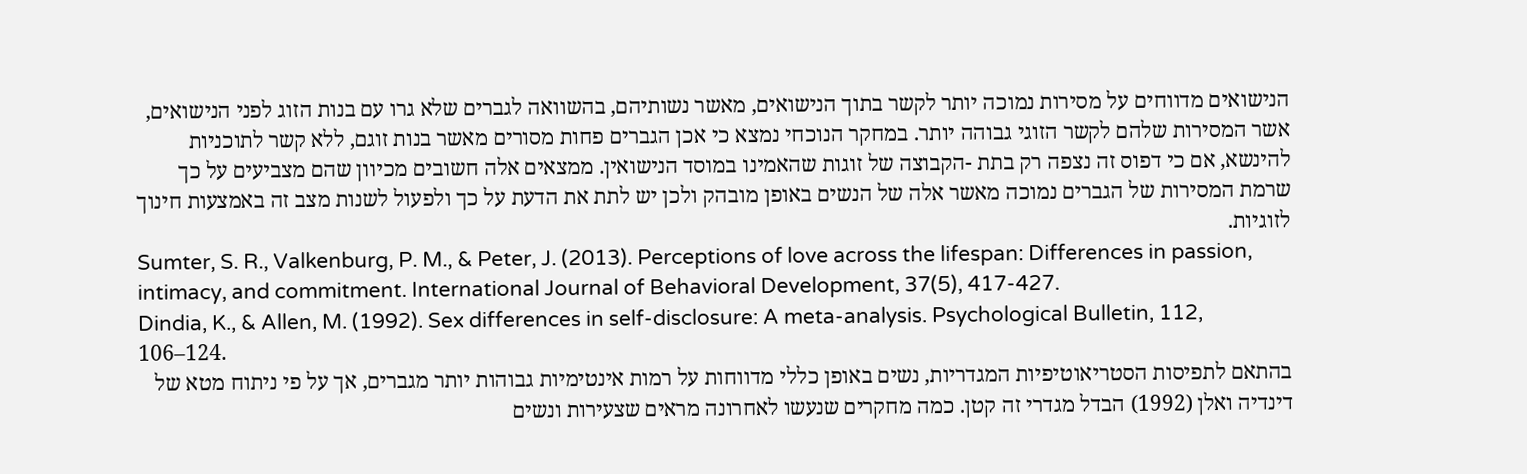הנישואים מדווחים על מסירות נמוכה יותר לקשר בתוך הנישואים, מאשר נשותיהם, בהשוואה לגברים שלא גרו עם בנות הזוג לפני הנישואים, אשר המסירות שלהם לקשר הזוגי גבוהה יותר. במחקר הנוכחי נמצא כי אכן הגברים פחות מסורים מאשר בנות זוגם, ללא קשר לתוכניות להינשא, אם כי דפוס זה נצפה רק בתת -הקבוצה של זוגות שהאמינו במוסד הנישואין. ממצאים אלה חשובים מכיוון שהם מצביעים על כך שרמת המסירות של הגברים נמוכה מאשר אלה של הנשים באופן מובהק ולכן יש לתת את הדעת על כך ולפעול לשנות מצב זה באמצעות חינוך לזוגיות.
Sumter, S. R., Valkenburg, P. M., & Peter, J. (2013). Perceptions of love across the lifespan: Differences in passion, intimacy, and commitment. International Journal of Behavioral Development, 37(5), 417-427.
Dindia, K., & Allen, M. (1992). Sex differences in self-disclosure: A meta-analysis. Psychological Bulletin, 112, 106–124.
בהתאם לתפיסות הסטריאוטיפיות המגדריות, נשים באופן כללי מדווחות על רמות אינטימיות גבוהות יותר מגברים, אך על פי ניתוח מטא של דינדיה ואלן (1992) הבדל מגדרי זה קטן. כמה מחקרים שנעשו לאחרונה מראים שצעירות ונשים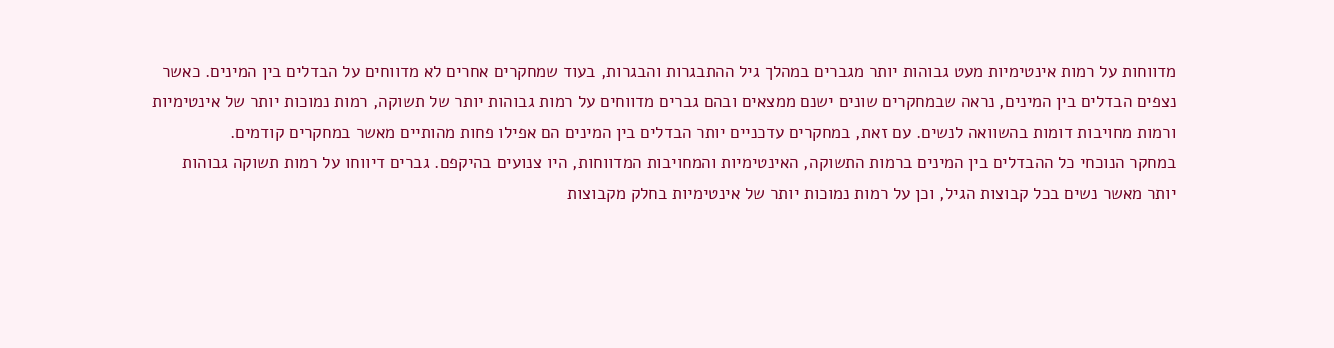מדווחות על רמות אינטימיות מעט גבוהות יותר מגברים במהלך גיל ההתבגרות והבגרות, בעוד שמחקרים אחרים לא מדווחים על הבדלים בין המינים. כאשר נצפים הבדלים בין המינים, נראה שבמחקרים שונים ישנם ממצאים ובהם גברים מדווחים על רמות גבוהות יותר של תשוקה, רמות נמוכות יותר של אינטימיות ורמות מחויבות דומות בהשוואה לנשים. עם זאת, במחקרים עדכניים יותר הבדלים בין המינים הם אפילו פחות מהותיים מאשר במחקרים קודמים.
במחקר הנוכחי כל ההבדלים בין המינים ברמות התשוקה, האינטימיות והמחויבות המדווחות, היו צנועים בהיקפם. גברים דיווחו על רמות תשוקה גבוהות יותר מאשר נשים בכל קבוצות הגיל, וכן על רמות נמוכות יותר של אינטימיות בחלק מקבוצות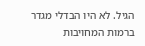הגיל. לא היו הבדלי מגדר ברמות המחויבות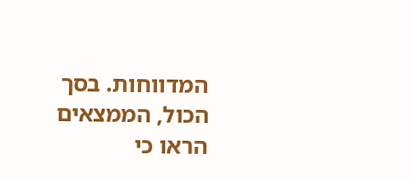המדווחות. בסך הכול, הממצאים הראו כי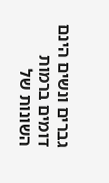גברים ונשים הינם דומים ברמות השונות של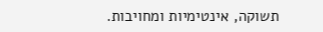תשוקה, אינטימיות ומחויבות.